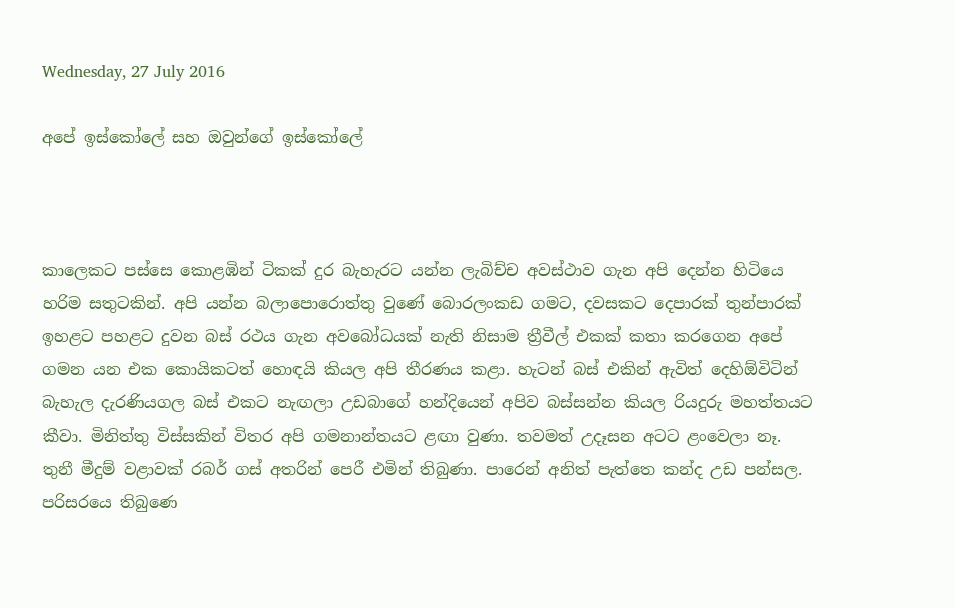Wednesday, 27 July 2016

අපේ ඉස්කෝලේ සහ ඔවුන්ගේ ඉස්කෝලේ



කාලෙකට පස්සෙ කොළඹින් ටිකක් දුර බැහැරට යන්න ලැබිච්ච අවස්ථාව ගැන අපි දෙන්න හිටියෙ හරිම සතුටකින්. අපි යන්න බලාපොරොත්තු වුණේ බොරලංකඩ ගමට‍, දවසකට දෙපාරක් තුන්පාරක් ඉහළට පහළට දුවන බස් රථය ගැන අවබෝධයක් නැති නිසාම ත්‍රීවීල් එකක් කතා කරගෙන අපේ ගමන යන එක කොයිකටත් හොඳයි කියල අපි තීරණය කළා. හැටන් බස් එකින් ඇවිත් දෙහිඕවිටින් බැහැල දැරණියගල බස් එකට නැඟලා උඩබාගේ හන්දියෙන් අපිව බස්සන්න කියල‍ රියදුරු මහත්තයට කීවා‍. මිනිත්තු විස්සකින් විතර අපි ගමනාන්තයට ළඟා වුණා. තවමත් උදෑසන අටට ළංවෙලා නෑ‍‍. තුනී මීදුම් වළාවක් රබර් ගස් අතරින් පෙරී එමින් තිබුණා‍. පාරෙන් අනිත් පැත්තෙ කන්ද උඩ පන්සල‍. පරිසරයෙ තිබුණෙ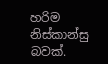හරිම නිස්කාන්සු බවක්.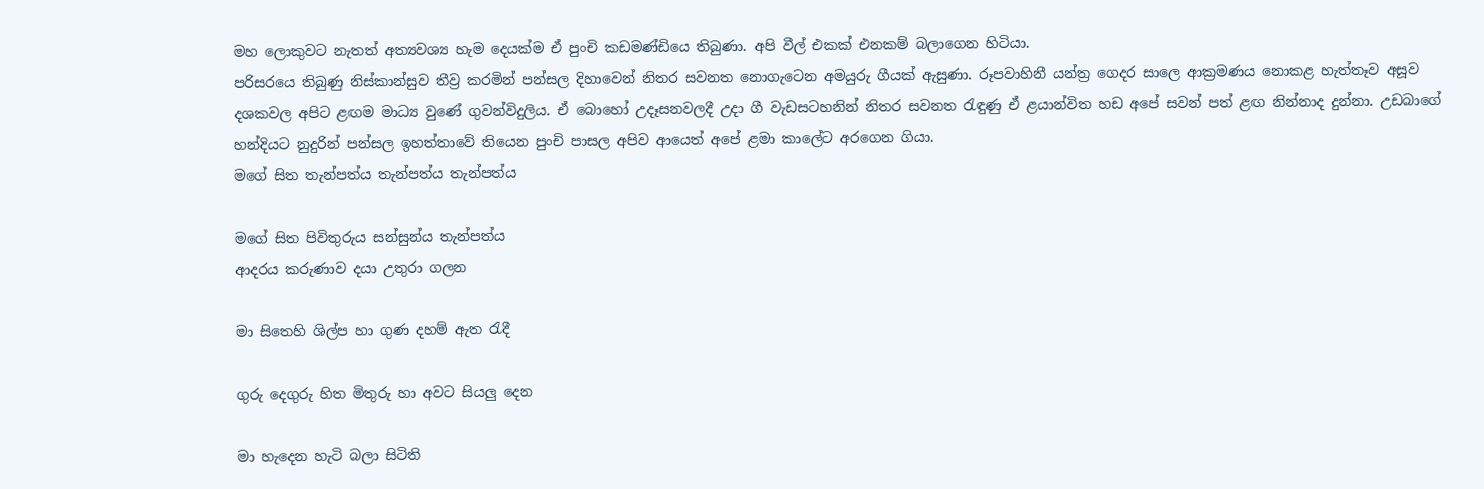මහ ලොකුවට නැතත් අත්‍යවශ්‍ය හැම දෙයක්ම ඒ පුංචි කඩමණ්ඩියෙ තිබුණා‍. අපි වීල් එකක් එනකම් බලාගෙන හිටියා‍‍.
පරිසරයෙ තිබුණු නිස්කාන්සුව තීව්‍ර කරමින් පන්සල දිහාවෙන් නිතර සවනත නොගැටෙන අමයුරු ගීයක් ඇසුණා. රූපවාහිනී යන්ත්‍ර ගෙදර සාලෙ ආක්‍රමණය නොකළ හැත්තෑව අසූව දශකවල අපිට ළඟම මාධ්‍ය වුණේ ගුවන්විදුලිය. ඒ බොහෝ උදෑසනවලදී උදා ගී වැඩසටහනින් නිතර සවනත රැඳුණු ඒ ළයාන්විත හඩ අපේ සවන් පත් ළඟ නින්නාද දුන්නා‍. උඩබාගේ හන්දියට නුදුරින් පන්සල ඉහත්තාවේ තියෙන පුංචි පාසල අපිව ආයෙත් අපේ ළමා කාලේට අරගෙන ගියා‍‍.
මගේ සිත තැන්පත්ය තැන්පත්ය තැන්පත්ය

මගේ සිත පිවිතුරුය සන්සුන්ය තැන්පත්ය
ආදරය කරුණාව දයා උතුරා ගලන

මා සිතෙහි ශිල්ප හා ගුණ දහම් ඇත රැදී

ගුරු දෙගුරු හිත මිතුරු හා අවට සියලු දෙන

මා හැදෙන හැටි බලා සිටිති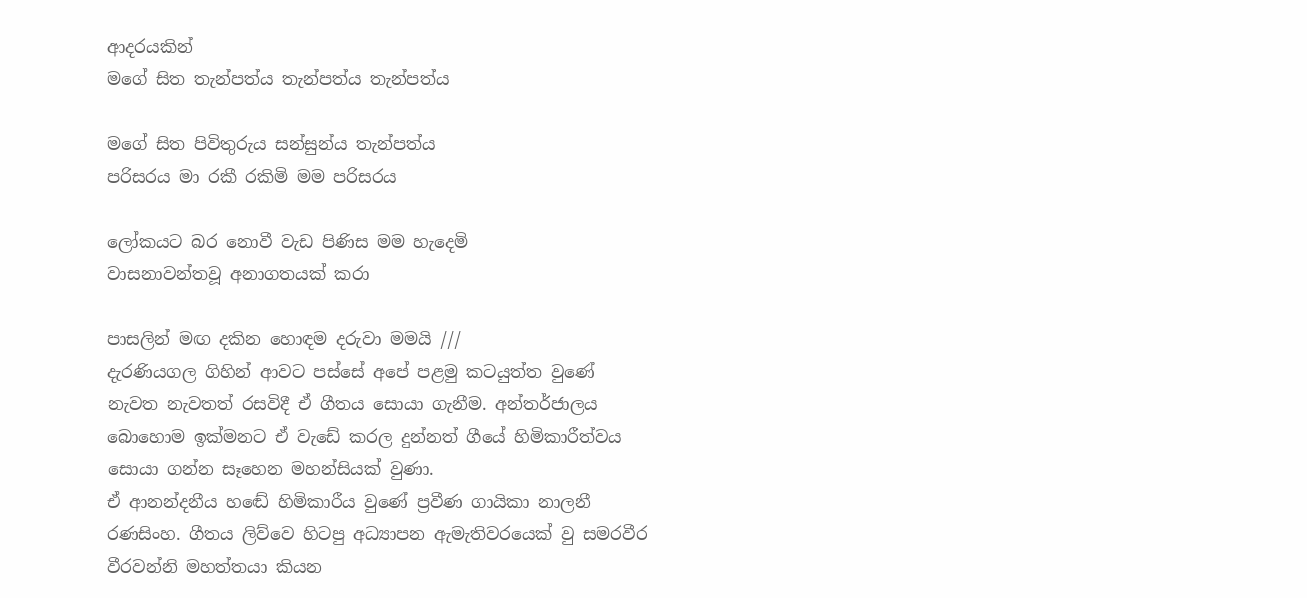ආදරයකින්
මගේ සිත තැන්පත්ය තැන්පත්ය තැන්පත්ය

මගේ සිත පිවිතුරුය සන්සුන්ය තැන්පත්ය
පරිසරය මා රකී රකිමි මම පරිසරය

ලෝකයට බර නොවී වැඩ පිණිස මම හැදෙමි
වාසනාවන්තවූ අනාගතයක් කරා

පාසලින් මඟ දකින හොඳම දරුවා මමයි ///
දැරණියගල ගිහින් ආවට පස්සේ අපේ පළමු කටයුත්ත වුණේ නැවත නැවතත් රසවිදී ඒ ගීතය සොයා ගැනීම‍. අන්තර්ජාලය බොහොම ඉක්මනට ඒ වැඩේ කරල දුන්නත් ගීයේ හිමිකාරීත්වය සොයා ගන්න සෑහෙන මහන්සියක් වුණා.
ඒ ආනන්දනීය හඬේ හිමිකාරීය වුණේ ප්‍රවීණ ගායිකා නාලනී රණසිංහ. ගීතය ලිව්වෙ හිටපු අධ්‍යාපන ඇමැතිවරයෙක් වු සමරවීර වීරවන්නි මහත්තයා කියන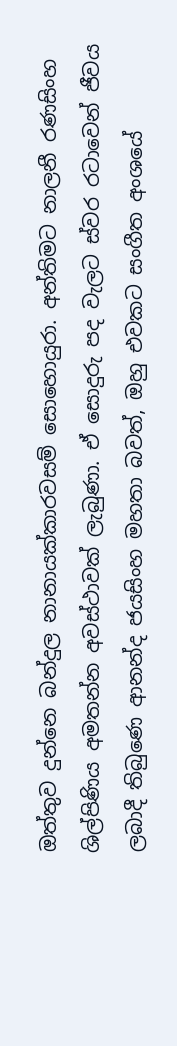ඔත්තුව දුන්නෙ බන්දුල නානායක්කාරවසම් සොහොයුරා‍‍‍. අන්තිමට නාලනී රණසිංහ ශිල්පිණිය අමතන්න අවස්ථාවක් ලැබුණා‍. ඒ සොදුරු පද වැලට ස්වර රටාවෙන් ජීවය ලබාදී තිබුණෙ ආනන්ද ජයසිංහ මහතා බවත්, ඔහු එවකට සංගීත අංශයේ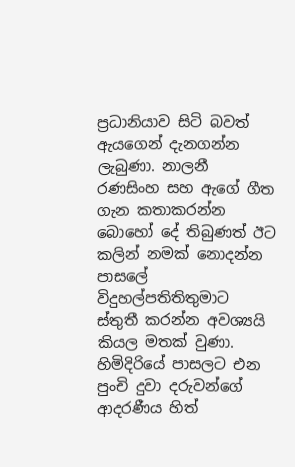ප්‍රධානියාව සිටි බවත් ඇයගෙන් දැනගන්න ලැබුණා. නාලනී රණසිංහ සහ ඇගේ ගීත ගැන කතාකරන්න බොහෝ දේ තිබුණත් ඊට කලින් නමක් නොදන්න පාසලේ විදුහල්පතිතිතුමාට ස්තුතී කරන්න අවශ්‍යයි කියල මතක් වුණා. හිමිදිරියේ පාසලට එන පුංචි දුවා දරුවන්ගේ ආදරණීය හිත්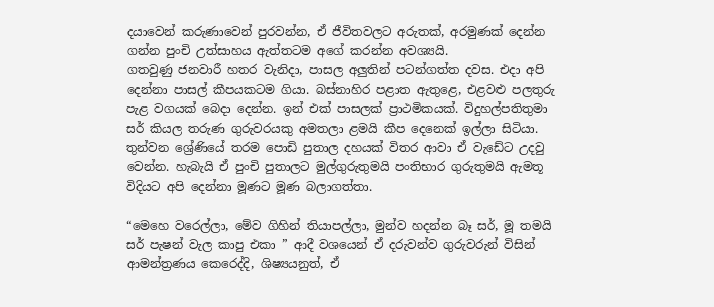දයාවෙන් කරුණාවෙන් පුරවන්න, ඒ ජීවිතවලට අරුතක්, අරමුණක් දෙන්න ගන්න පුංචි උත්සාහය ඇත්තටම අගේ කරන්න අවශ්‍යයි.
ගතවුණු ජනවාරී හතර වැනිදා, පාසල අලුතින් පටන්ගත්ත දවස‍. එදා අපි දෙන්නා පාසල් කීපයකටම ගියා‍. බස්නාහිර පළාත ඇතුළෙ, එළවළු පලතුරු පැළ වගයක් බෙදා දෙන්න‍. ඉන් එක් පාසලක් ප්‍රාථමිකයක්. විදුහල්පතිතුමා සර් කියල තරුණ ගුරුවරයකු අමතලා ළමයි කීප දෙනෙක් ඉල්ලා සිටියා‍.
තුන්වන ශ්‍රේණියේ තරම පොඩි පුතාල දහයක් විතර ආවා ඒ වැඩේට උදවු වෙන්න. හැබැයි ඒ පුංචි පුතාලට මුල්ගුරුතුමයි පංතිභාර ගුරුතුමයි ඇමතූ විදියට අපි දෙන්නා මූණට මූණ බලාගත්තා.

“මෙහෙ වරෙල්ලා, මේව ගිහින් තියාපල්ලා, මුන්ව හදන්න බෑ සර්, මූ තමයි සර් පැෂන් වැල කාපු එකා ” ආදී වශයෙන් ඒ දරුවන්ව ගුරුවරුන් විසින් ආමන්ත්‍රණය කෙරෙද්දි, ශිෂ්‍යයනුත්, ඒ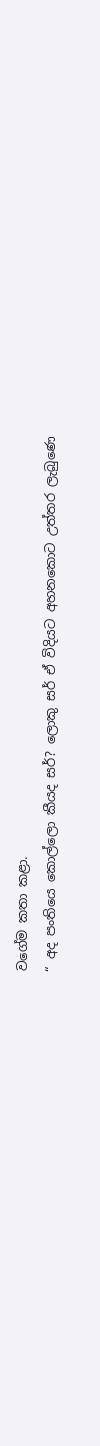වගේම කතා කළා.
“ අද පංතියෙ කොල්ලො කීයද සර්? ලොකු සර් ඒ විදියට අහනකොට උත්තර ලැබු‍ණෙ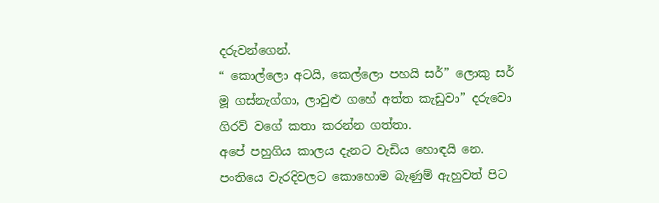දරුවන්ගෙන්.
“ කොල්ලො අටයි, කෙල්ලො පහයි සර්” ලොකු සර් මූ ගස්නැග්ගා, ලාවුළු ගහේ අත්ත කැඩුවා” දරුවො ගිරව් වගේ කතා කරන්න ගත්තා.
අපේ පහුගිය කාලය දැනට වැඩිය හොඳයි නෙ. පංතියෙ වැරදිවලට කොහොම බැණුම් ඇහුවත් පිට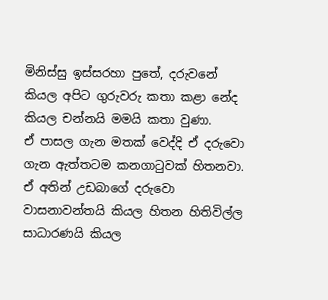මිනිස්සු ඉස්සරහා පුතේ, දරුවනේ කියල අපිට ගුරුවරු කතා කළා නේද කියල චන්නයි මමයි කතා වුණා.
ඒ පාසල ගැන මතක් වෙද්දි ඒ දරුවො ගැන ඇත්තටම කනගාටුවක් හිතනවා. ඒ අතින් උඩබාගේ දරුවො වාසනාවන්තයි කියල හිතන හිතිවිල්ල සාධාරණයි කියල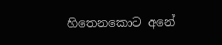හිතෙනකොට අනේ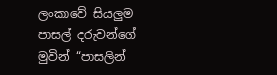ලංකාවේ සියලුම පාසල් දරුවන්ගේ මුවින් “පාසලින්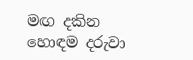මඟ දකින හොඳම දරුවා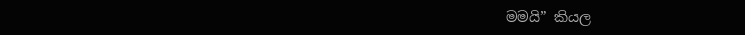මමයි” කියල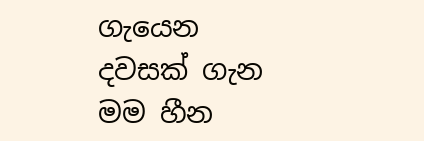ගැයෙන දවසක් ගැන මම හීන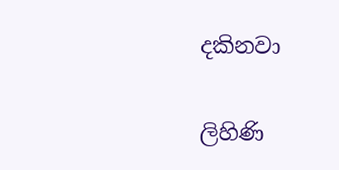දකිනවා‍

ලිහිණි